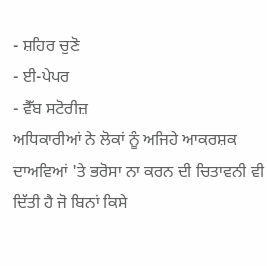- ਸ਼ਹਿਰ ਚੁਣੋ
- ਈ-ਪੇਪਰ
- ਵੈੱਬ ਸਟੋਰੀਜ਼
ਅਧਿਕਾਰੀਆਂ ਨੇ ਲੋਕਾਂ ਨੂੰ ਅਜਿਹੇ ਆਕਰਸ਼ਕ ਦਾਅਵਿਆਂ 'ਤੇ ਭਰੋਸਾ ਨਾ ਕਰਨ ਦੀ ਚਿਤਾਵਨੀ ਵੀ ਦਿੱਤੀ ਹੈ ਜੋ ਬਿਨਾਂ ਕਿਸੇ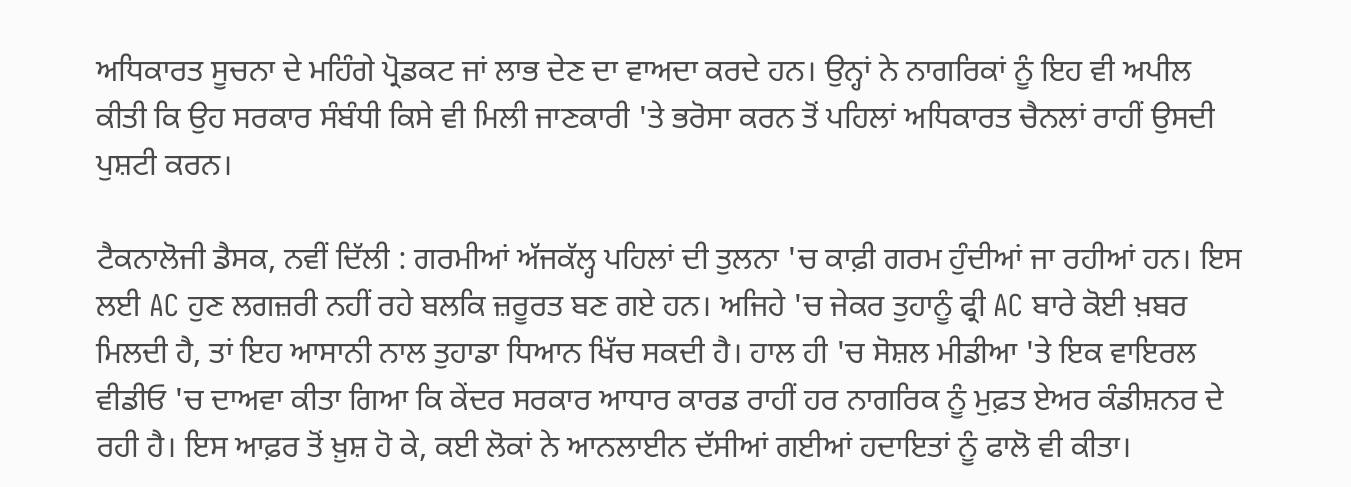ਅਧਿਕਾਰਤ ਸੂਚਨਾ ਦੇ ਮਹਿੰਗੇ ਪ੍ਰੋਡਕਟ ਜਾਂ ਲਾਭ ਦੇਣ ਦਾ ਵਾਅਦਾ ਕਰਦੇ ਹਨ। ਉਨ੍ਹਾਂ ਨੇ ਨਾਗਰਿਕਾਂ ਨੂੰ ਇਹ ਵੀ ਅਪੀਲ ਕੀਤੀ ਕਿ ਉਹ ਸਰਕਾਰ ਸੰਬੰਧੀ ਕਿਸੇ ਵੀ ਮਿਲੀ ਜਾਣਕਾਰੀ 'ਤੇ ਭਰੋਸਾ ਕਰਨ ਤੋਂ ਪਹਿਲਾਂ ਅਧਿਕਾਰਤ ਚੈਨਲਾਂ ਰਾਹੀਂ ਉਸਦੀ ਪੁਸ਼ਟੀ ਕਰਨ।

ਟੈਕਨਾਲੋਜੀ ਡੈਸਕ, ਨਵੀਂ ਦਿੱਲੀ : ਗਰਮੀਆਂ ਅੱਜਕੱਲ੍ਹ ਪਹਿਲਾਂ ਦੀ ਤੁਲਨਾ 'ਚ ਕਾਫ਼ੀ ਗਰਮ ਹੁੰਦੀਆਂ ਜਾ ਰਹੀਆਂ ਹਨ। ਇਸ ਲਈ AC ਹੁਣ ਲਗਜ਼ਰੀ ਨਹੀਂ ਰਹੇ ਬਲਕਿ ਜ਼ਰੂਰਤ ਬਣ ਗਏ ਹਨ। ਅਜਿਹੇ 'ਚ ਜੇਕਰ ਤੁਹਾਨੂੰ ਫ੍ਰੀ AC ਬਾਰੇ ਕੋਈ ਖ਼ਬਰ ਮਿਲਦੀ ਹੈ, ਤਾਂ ਇਹ ਆਸਾਨੀ ਨਾਲ ਤੁਹਾਡਾ ਧਿਆਨ ਖਿੱਚ ਸਕਦੀ ਹੈ। ਹਾਲ ਹੀ 'ਚ ਸੋਸ਼ਲ ਮੀਡੀਆ 'ਤੇ ਇਕ ਵਾਇਰਲ ਵੀਡੀਓ 'ਚ ਦਾਅਵਾ ਕੀਤਾ ਗਿਆ ਕਿ ਕੇਂਦਰ ਸਰਕਾਰ ਆਧਾਰ ਕਾਰਡ ਰਾਹੀਂ ਹਰ ਨਾਗਰਿਕ ਨੂੰ ਮੁਫ਼ਤ ਏਅਰ ਕੰਡੀਸ਼ਨਰ ਦੇ ਰਹੀ ਹੈ। ਇਸ ਆਫ਼ਰ ਤੋਂ ਖ਼ੁਸ਼ ਹੋ ਕੇ, ਕਈ ਲੋਕਾਂ ਨੇ ਆਨਲਾਈਨ ਦੱਸੀਆਂ ਗਈਆਂ ਹਦਾਇਤਾਂ ਨੂੰ ਫਾਲੋ ਵੀ ਕੀਤਾ।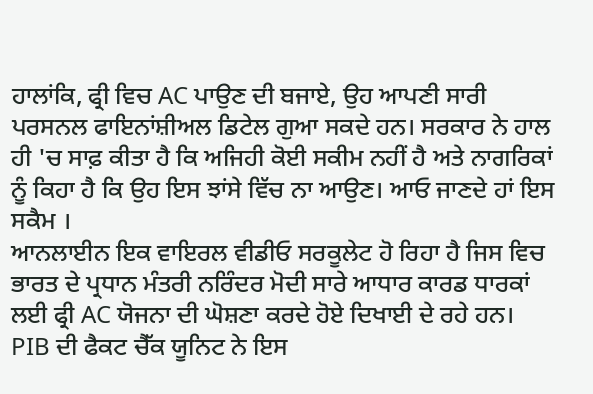ਹਾਲਾਂਕਿ, ਫ੍ਰੀ ਵਿਚ AC ਪਾਉਣ ਦੀ ਬਜਾਏ, ਉਹ ਆਪਣੀ ਸਾਰੀ ਪਰਸਨਲ ਫਾਇਨਾਂਸ਼ੀਅਲ ਡਿਟੇਲ ਗੁਆ ਸਕਦੇ ਹਨ। ਸਰਕਾਰ ਨੇ ਹਾਲ ਹੀ 'ਚ ਸਾਫ਼ ਕੀਤਾ ਹੈ ਕਿ ਅਜਿਹੀ ਕੋਈ ਸਕੀਮ ਨਹੀਂ ਹੈ ਅਤੇ ਨਾਗਰਿਕਾਂ ਨੂੰ ਕਿਹਾ ਹੈ ਕਿ ਉਹ ਇਸ ਝਾਂਸੇ ਵਿੱਚ ਨਾ ਆਉਣ। ਆਓ ਜਾਣਦੇ ਹਾਂ ਇਸ ਸਕੈਮ ।
ਆਨਲਾਈਨ ਇਕ ਵਾਇਰਲ ਵੀਡੀਓ ਸਰਕੂਲੇਟ ਹੋ ਰਿਹਾ ਹੈ ਜਿਸ ਵਿਚ ਭਾਰਤ ਦੇ ਪ੍ਰਧਾਨ ਮੰਤਰੀ ਨਰਿੰਦਰ ਮੋਦੀ ਸਾਰੇ ਆਧਾਰ ਕਾਰਡ ਧਾਰਕਾਂ ਲਈ ਫ੍ਰੀ AC ਯੋਜਨਾ ਦੀ ਘੋਸ਼ਣਾ ਕਰਦੇ ਹੋਏ ਦਿਖਾਈ ਦੇ ਰਹੇ ਹਨ। PIB ਦੀ ਫੈਕਟ ਚੈੱਕ ਯੂਨਿਟ ਨੇ ਇਸ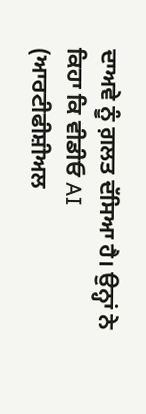ਦਾਅਵੇ ਨੂੰ ਗ਼ਲਤ ਦੱਸਿਆ ਹੈ। ਉਨ੍ਹਾਂ ਨੇ ਕਿਹਾ ਕਿ ਵੀਡੀਓ AI (ਆਰਟੀਫੀਸ਼ੀਅਲ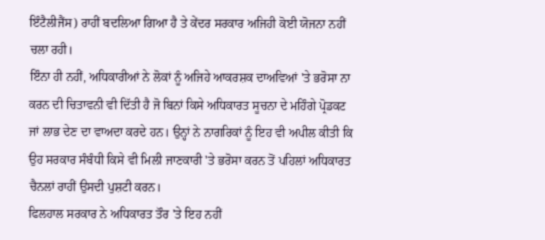ਇੰਟੈਲੀਜੈਂਸ) ਰਾਹੀਂ ਬਦਲਿਆ ਗਿਆ ਹੈ ਤੇ ਕੇਂਦਰ ਸਰਕਾਰ ਅਜਿਹੀ ਕੋਈ ਯੋਜਨਾ ਨਹੀਂ ਚਲਾ ਰਹੀ।
ਇੰਨਾ ਹੀ ਨਹੀਂ, ਅਧਿਕਾਰੀਆਂ ਨੇ ਲੋਕਾਂ ਨੂੰ ਅਜਿਹੇ ਆਕਰਸ਼ਕ ਦਾਅਵਿਆਂ 'ਤੇ ਭਰੋਸਾ ਨਾ ਕਰਨ ਦੀ ਚਿਤਾਵਨੀ ਵੀ ਦਿੱਤੀ ਹੈ ਜੋ ਬਿਨਾਂ ਕਿਸੇ ਅਧਿਕਾਰਤ ਸੂਚਨਾ ਦੇ ਮਹਿੰਗੇ ਪ੍ਰੋਡਕਟ ਜਾਂ ਲਾਭ ਦੇਣ ਦਾ ਵਾਅਦਾ ਕਰਦੇ ਹਨ। ਉਨ੍ਹਾਂ ਨੇ ਨਾਗਰਿਕਾਂ ਨੂੰ ਇਹ ਵੀ ਅਪੀਲ ਕੀਤੀ ਕਿ ਉਹ ਸਰਕਾਰ ਸੰਬੰਧੀ ਕਿਸੇ ਵੀ ਮਿਲੀ ਜਾਣਕਾਰੀ 'ਤੇ ਭਰੋਸਾ ਕਰਨ ਤੋਂ ਪਹਿਲਾਂ ਅਧਿਕਾਰਤ ਚੈਨਲਾਂ ਰਾਹੀਂ ਉਸਦੀ ਪੁਸ਼ਟੀ ਕਰਨ।
ਫਿਲਹਾਲ ਸਰਕਾਰ ਨੇ ਅਧਿਕਾਰਤ ਤੌਰ 'ਤੇ ਇਹ ਨਹੀਂ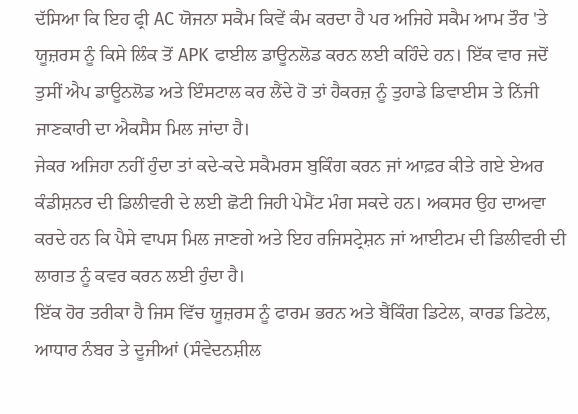ਦੱਸਿਆ ਕਿ ਇਹ ਫ੍ਰੀ AC ਯੋਜਨਾ ਸਕੈਮ ਕਿਵੇਂ ਕੰਮ ਕਰਦਾ ਹੈ ਪਰ ਅਜਿਹੇ ਸਕੈਮ ਆਮ ਤੌਰ 'ਤੇ ਯੂਜ਼ਰਸ ਨੂੰ ਕਿਸੇ ਲਿੰਕ ਤੋਂ APK ਫਾਈਲ ਡਾਊਨਲੋਡ ਕਰਨ ਲਈ ਕਹਿੰਦੇ ਹਨ। ਇੱਕ ਵਾਰ ਜਦੋਂ ਤੁਸੀਂ ਐਪ ਡਾਊਨਲੋਡ ਅਤੇ ਇੰਸਟਾਲ ਕਰ ਲੈਂਦੇ ਹੋ ਤਾਂ ਹੈਕਰਜ਼ ਨੂੰ ਤੁਹਾਡੇ ਡਿਵਾਈਸ ਤੇ ਨਿੱਜੀ ਜਾਣਕਾਰੀ ਦਾ ਐਕਸੈਸ ਮਿਲ ਜਾਂਦਾ ਹੈ।
ਜੇਕਰ ਅਜਿਹਾ ਨਹੀਂ ਹੁੰਦਾ ਤਾਂ ਕਦੇ-ਕਦੇ ਸਕੈਮਰਸ ਬੁਕਿੰਗ ਕਰਨ ਜਾਂ ਆਫ਼ਰ ਕੀਤੇ ਗਏ ਏਅਰ ਕੰਡੀਸ਼ਨਰ ਦੀ ਡਿਲੀਵਰੀ ਦੇ ਲਈ ਛੋਟੀ ਜਿਹੀ ਪੇਮੈਂਟ ਮੰਗ ਸਕਦੇ ਹਨ। ਅਕਸਰ ਉਹ ਦਾਅਵਾ ਕਰਦੇ ਹਨ ਕਿ ਪੈਸੇ ਵਾਪਸ ਮਿਲ ਜਾਣਗੇ ਅਤੇ ਇਹ ਰਜਿਸਟ੍ਰੇਸ਼ਨ ਜਾਂ ਆਈਟਮ ਦੀ ਡਿਲੀਵਰੀ ਦੀ ਲਾਗਤ ਨੂੰ ਕਵਰ ਕਰਨ ਲਈ ਹੁੰਦਾ ਹੈ।
ਇੱਕ ਹੋਰ ਤਰੀਕਾ ਹੈ ਜਿਸ ਵਿੱਚ ਯੂਜ਼ਰਸ ਨੂੰ ਫਾਰਮ ਭਰਨ ਅਤੇ ਬੈਂਕਿੰਗ ਡਿਟੇਲ, ਕਾਰਡ ਡਿਟੇਲ, ਆਧਾਰ ਨੰਬਰ ਤੇ ਦੂਜੀਆਂ (ਸੰਵੇਦਨਸ਼ੀਲ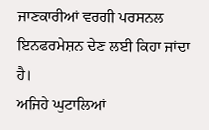ਜਾਣਕਾਰੀਆਂ ਵਰਗੀ ਪਰਸਨਲ ਇਨਫਰਮੇਸ਼ਨ ਦੇਣ ਲਈ ਕਿਹਾ ਜਾਂਦਾ ਹੈ।
ਅਜਿਹੇ ਘੁਟਾਲਿਆਂ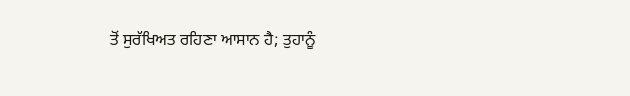ਤੋਂ ਸੁਰੱਖਿਅਤ ਰਹਿਣਾ ਆਸਾਨ ਹੈ; ਤੁਹਾਨੂੰ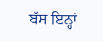ਬੱਸ ਇਨ੍ਹਾਂ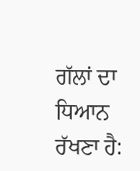ਗੱਲਾਂ ਦਾ ਧਿਆਨ ਰੱਖਣਾ ਹੈ: